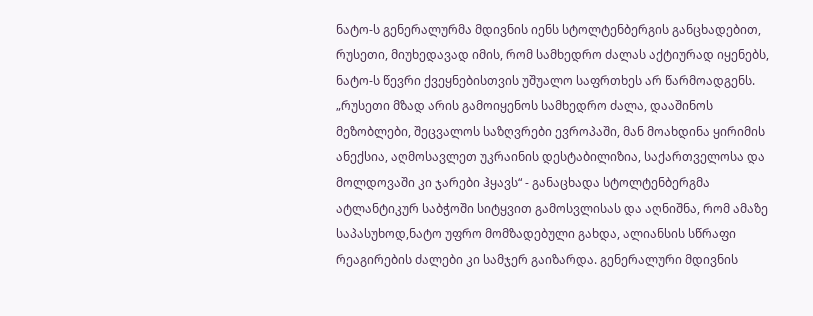ნატო-ს გენერალურმა მდივნის იენს სტოლტენბერგის განცხადებით, რუსეთი, მიუხედავად იმის, რომ სამხედრო ძალას აქტიურად იყენებს, ნატო-ს წევრი ქვეყნებისთვის უშუალო საფრთხეს არ წარმოადგენს.
„რუსეთი მზად არის გამოიყენოს სამხედრო ძალა, დააშინოს მეზობლები, შეცვალოს საზღვრები ევროპაში, მან მოახდინა ყირიმის ანექსია, აღმოსავლეთ უკრაინის დესტაბილიზია, საქართველოსა და მოლდოვაში კი ჯარები ჰყავს“ - განაცხადა სტოლტენბერგმა ატლანტიკურ საბჭოში სიტყვით გამოსვლისას და აღნიშნა, რომ ამაზე საპასუხოდ,ნატო უფრო მომზადებული გახდა, ალიანსის სწრაფი რეაგირების ძალები კი სამჯერ გაიზარდა. გენერალური მდივნის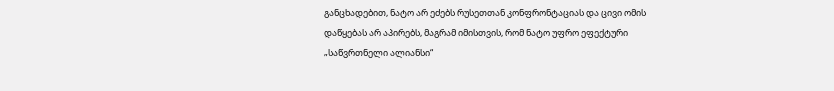განცხადებით, ნატო არ ეძებს რუსეთთან კონფრონტაციას და ცივი ომის დაწყებას არ აპირებს, მაგრამ იმისთვის, რომ ნატო უფრო ეფექტური „საწვრთნელი ალიანსი“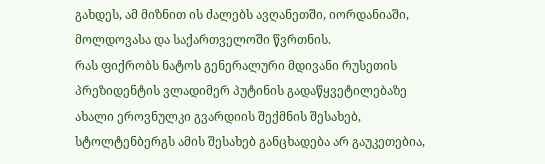გახდეს, ამ მიზნით ის ძალებს ავღანეთში, იორდანიაში, მოლდოვასა და საქართველოში წვრთნის.
რას ფიქრობს ნატოს გენერალური მდივანი რუსეთის პრეზიდენტის ვლადიმერ პუტინის გადაწყვეტილებაზე ახალი ეროვნულკი გვარდიის შექმნის შესახებ, სტოლტენბერგს ამის შესახებ განცხადება არ გაუკეთებია,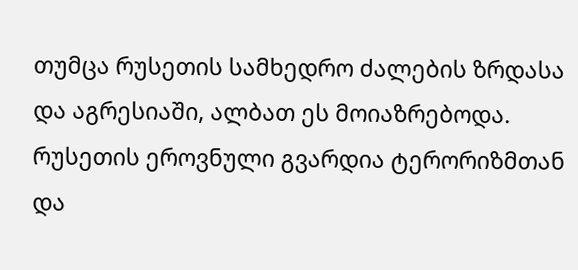თუმცა რუსეთის სამხედრო ძალების ზრდასა და აგრესიაში, ალბათ ეს მოიაზრებოდა.
რუსეთის ეროვნული გვარდია ტერორიზმთან და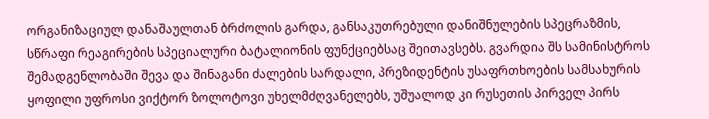ორგანიზაციულ დანაშაულთან ბრძოლის გარდა, განსაკუთრებული დანიშნულების სპეცრაზმის, სწრაფი რეაგირების სპეციალური ბატალიონის ფუნქციებსაც შეითავსებს. გვარდია შს სამინისტროს შემადგენლობაში შევა და შინაგანი ძალების სარდალი, პრეზიდენტის უსაფრთხოების სამსახურის ყოფილი უფროსი ვიქტორ ზოლოტოვი უხელმძღვანელებს, უშუალოდ კი რუსეთის პირველ პირს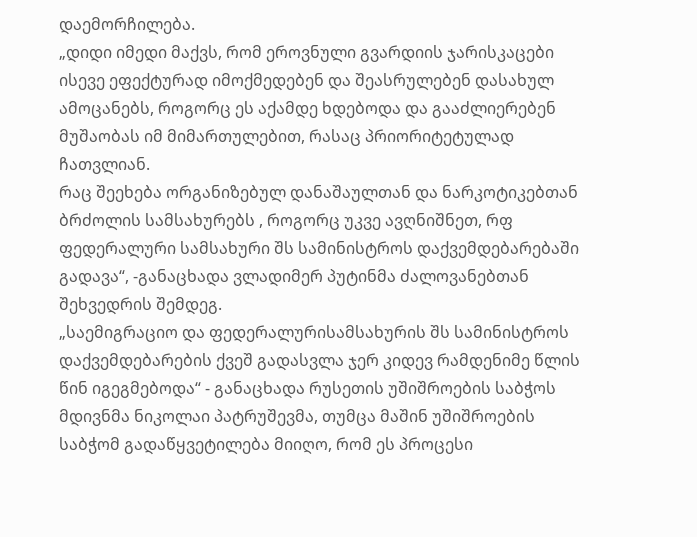დაემორჩილება.
„დიდი იმედი მაქვს, რომ ეროვნული გვარდიის ჯარისკაცები ისევე ეფექტურად იმოქმედებენ და შეასრულებენ დასახულ ამოცანებს, როგორც ეს აქამდე ხდებოდა და გააძლიერებენ მუშაობას იმ მიმართულებით, რასაც პრიორიტეტულად ჩათვლიან.
რაც შეეხება ორგანიზებულ დანაშაულთან და ნარკოტიკებთან ბრძოლის სამსახურებს , როგორც უკვე ავღნიშნეთ, რფ ფედერალური სამსახური შს სამინისტროს დაქვემდებარებაში გადავა“, -განაცხადა ვლადიმერ პუტინმა ძალოვანებთან შეხვედრის შემდეგ.
„საემიგრაციო და ფედერალურისამსახურის შს სამინისტროს დაქვემდებარების ქვეშ გადასვლა ჯერ კიდევ რამდენიმე წლის წინ იგეგმებოდა“ - განაცხადა რუსეთის უშიშროების საბჭოს მდივნმა ნიკოლაი პატრუშევმა, თუმცა მაშინ უშიშროების საბჭომ გადაწყვეტილება მიიღო, რომ ეს პროცესი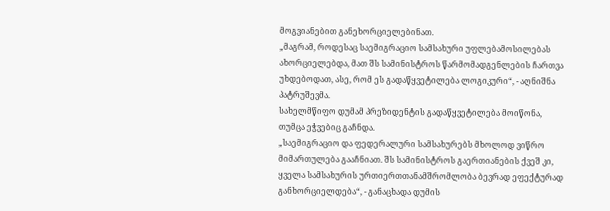მოგვიანებით განეხორციელებინათ.
„მაგრამ, როდესაც საემიგრაციო სამსახური უფლებამოსილებას ახორციელებდა, მათ შს სამინისტროს წარმომადგენლების ჩართვა უხდებოდათ, ასე, რომ ეს გადაწყვეტილება ლოგიკური“, - აღნიშნა პატრუშევმა.
სახელმწიფო დუმამ პრეზიდენტის გადაწყვეტილება მოიწონა, თუმცა ეჭვებიც გაჩნდა.
„საემიგრაციო და ფედერალური სამსახურებს მხოლოდ ვიწრო მიმართულება გააჩნიათ. შს სამინისტროს გაერთიანების ქვეშ კი, ყველა სამსახურის ურთიერთთანამშრომლობა ბევრად ეფექტურად განხორციელდება“, - განაცხადა დუმის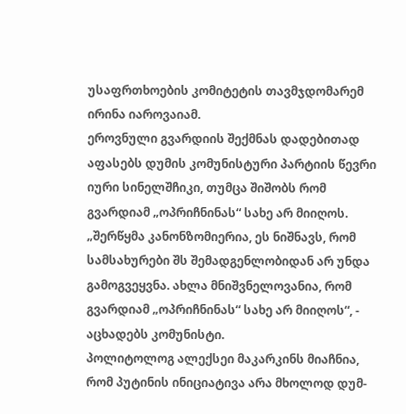უსაფრთხოების კომიტეტის თავმჯდომარემ ირინა იაროვაიამ.
ეროვნული გვარდიის შექმნას დადებითად აფასებს დუმის კომუნისტური პარტიის წევრი იური სინელშჩიკი, თუმცა შიშობს რომ გვარდიამ „ოპრიჩნინას“ სახე არ მიიღოს. „შერწყმა კანონზომიერია, ეს ნიშნავს, რომ სამსახურები შს შემადგენლობიდან არ უნდა გამოგვეყვნა. ახლა მნიშვნელოვანია, რომ გვარდიამ „ოპრიჩნინას“ სახე არ მიიღოს“, - აცხადებს კომუნისტი.
პოლიტოლოგ ალექსეი მაკარკინს მიაჩნია, რომ პუტინის ინიციატივა არა მხოლოდ დუმ-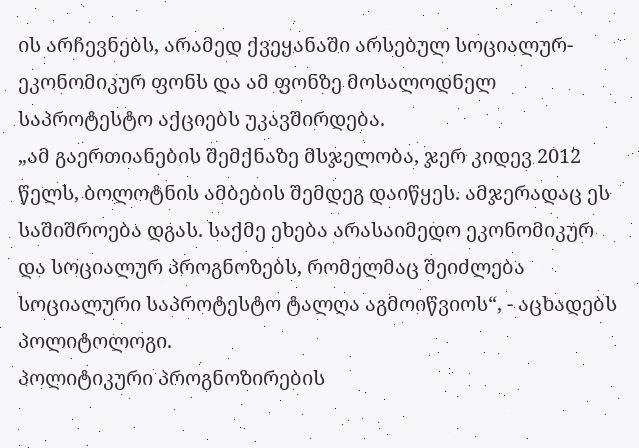ის არჩევნებს, არამედ ქვეყანაში არსებულ სოციალურ-ეკონომიკურ ფონს და ამ ფონზე მოსალოდნელ საპროტესტო აქციებს უკავშირდება.
„ამ გაერთიანების შემქნაზე მსჯელობა, ჯერ კიდევ 2012 წელს, ბოლოტნის ამბების შემდეგ დაიწყეს. ამჯერადაც ეს საშიშროება დგას. საქმე ეხება არასაიმედო ეკონომიკურ და სოციალურ პროგნოზებს, რომელმაც შეიძლება სოციალური საპროტესტო ტალღა აგმოიწვიოს“, - აცხადებს პოლიტოლოგი.
პოლიტიკური პროგნოზირების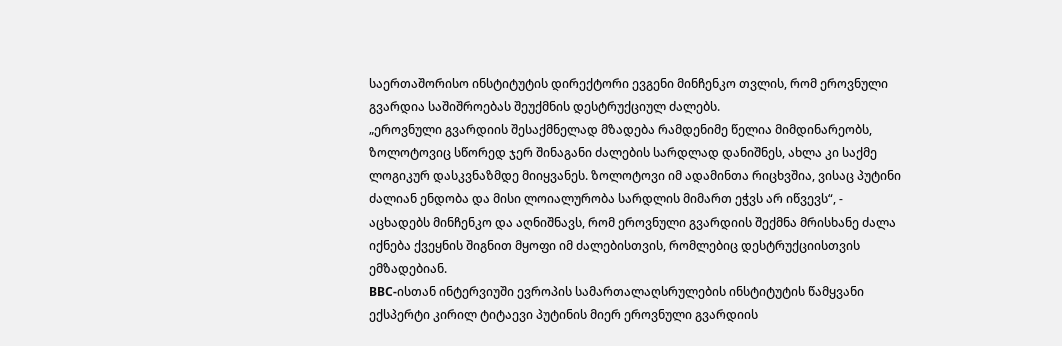საერთაშორისო ინსტიტუტის დირექტორი ევგენი მინჩენკო თვლის, რომ ეროვნული გვარდია საშიშროებას შეუქმნის დესტრუქციულ ძალებს.
„ეროვნული გვარდიის შესაქმნელად მზადება რამდენიმე წელია მიმდინარეობს, ზოლოტოვიც სწორედ ჯერ შინაგანი ძალების სარდლად დანიშნეს, ახლა კი საქმე ლოგიკურ დასკვნაზმდე მიიყვანეს. ზოლოტოვი იმ ადამინთა რიცხვშია, ვისაც პუტინი ძალიან ენდობა და მისი ლოიალურობა სარდლის მიმართ ეჭვს არ იწვევს“, - აცხადებს მინჩენკო და აღნიშნავს, რომ ეროვნული გვარდიის შექმნა მრისხანე ძალა იქნება ქვეყნის შიგნით მყოფი იმ ძალებისთვის, რომლებიც დესტრუქციისთვის ემზადებიან.
BBC-ისთან ინტერვიუში ევროპის სამართალაღსრულების ინსტიტუტის წამყვანი ექსპერტი კირილ ტიტაევი პუტინის მიერ ეროვნული გვარდიის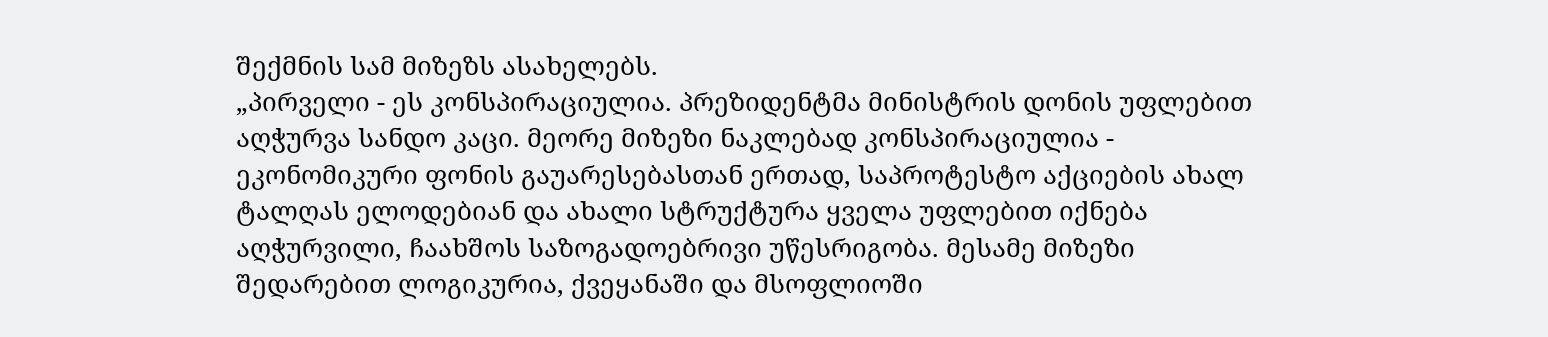შექმნის სამ მიზეზს ასახელებს.
„პირველი - ეს კონსპირაციულია. პრეზიდენტმა მინისტრის დონის უფლებით აღჭურვა სანდო კაცი. მეორე მიზეზი ნაკლებად კონსპირაციულია - ეკონომიკური ფონის გაუარესებასთან ერთად, საპროტესტო აქციების ახალ ტალღას ელოდებიან და ახალი სტრუქტურა ყველა უფლებით იქნება აღჭურვილი, ჩაახშოს საზოგადოებრივი უწესრიგობა. მესამე მიზეზი შედარებით ლოგიკურია, ქვეყანაში და მსოფლიოში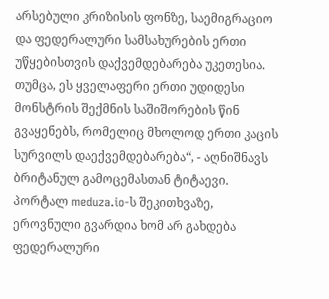არსებული კრიზისის ფონზე, საემიგრაციო და ფედერალური სამსახურების ერთი უწყებისთვის დაქვემდებარება უკეთესია. თუმცა, ეს ყველაფერი ერთი უდიდესი მონსტრის შექმნის საშიშორების წინ გვაყენებს, რომელიც მხოლოდ ერთი კაცის სურვილს დაექვემდებარება“, - აღნიშნავს ბრიტანულ გამოცემასთან ტიტაევი.
პორტალ meduza.io-ს შეკითხვაზე, ეროვნული გვარდია ხომ არ გახდება ფედერალური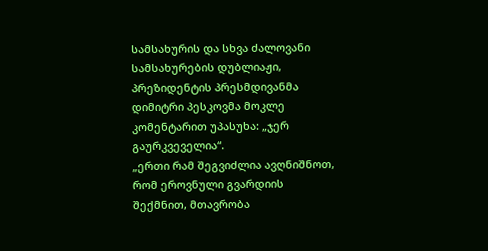სამსახურის და სხვა ძალოვანი სამსახურების დუბლიაჟი, პრეზიდენტის პრესმდივანმა დიმიტრი პესკოვმა მოკლე კომენტარით უპასუხა: „ჯერ გაურკვეველია“.
„ერთი რამ შეგვიძლია ავღნიშნოთ, რომ ეროვნული გვარდიის შექმნით, მთავრობა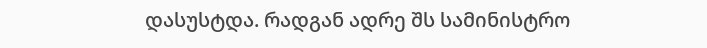დასუსტდა. რადგან ადრე შს სამინისტრო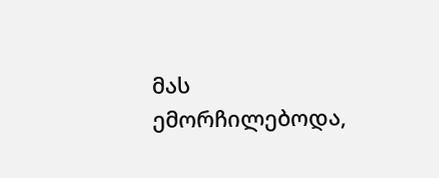მას ემორჩილებოდა,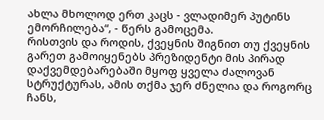ახლა მხოლოდ ერთ კაცს - ვლადიმერ პუტინს ემორჩილება“, - წერს გამოცემა.
რისთვის და როდის, ქვეყნის შიგნით თუ ქვეყნის გარეთ გამოიყენებს პრეზიდენტი მის პირად დაქვემდებარებაში მყოფ ყველა ძალოვან სტრუქტურას, ამის თქმა ჯერ ძნელია და როგორც ჩანს,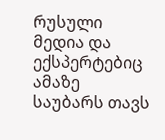რუსული მედია და ექსპერტებიც ამაზე საუბარს თავს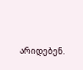არიდებენ.